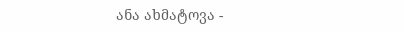ანა ახმატოვა -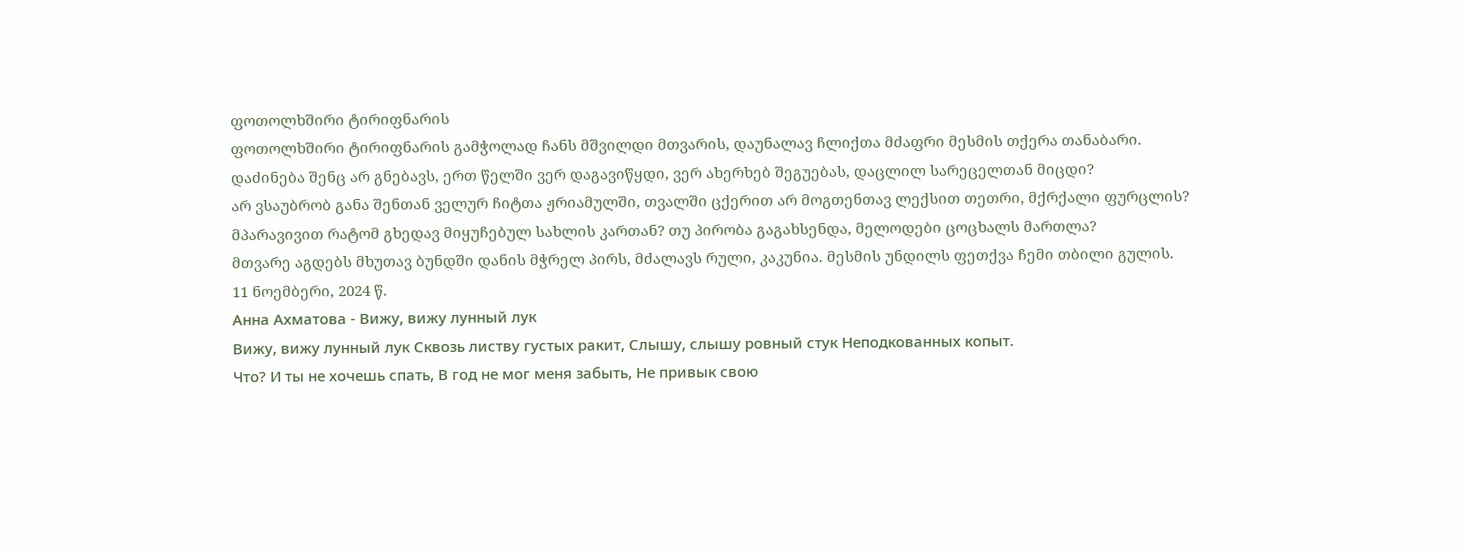ფოთოლხშირი ტირიფნარის
ფოთოლხშირი ტირიფნარის გამჭოლად ჩანს მშვილდი მთვარის, დაუნალავ ჩლიქთა მძაფრი მესმის თქერა თანაბარი.
დაძინება შენც არ გნებავს, ერთ წელში ვერ დაგავიწყდი, ვერ ახერხებ შეგუებას, დაცლილ სარეცელთან მიცდი?
არ ვსაუბრობ განა შენთან ველურ ჩიტთა ჟრიამულში, თვალში ცქერით არ მოგთენთავ ლექსით თეთრი, მქრქალი ფურცლის?
მპარავივით რატომ გხედავ მიყუჩებულ სახლის კართან? თუ პირობა გაგახსენდა, მელოდები ცოცხალს მართლა?
მთვარე აგდებს მხუთავ ბუნდში დანის მჭრელ პირს, მძალავს რული, კაკუნია. მესმის უნდილს ფეთქვა ჩემი თბილი გულის.
11 ნოემბერი, 2024 წ.
Анна Ахматова - Вижу, вижу лунный лук
Вижу, вижу лунный лук Сквозь листву густых ракит, Слышу, слышу ровный стук Неподкованных копыт.
Что? И ты не хочешь спать, В год не мог меня забыть, Не привык свою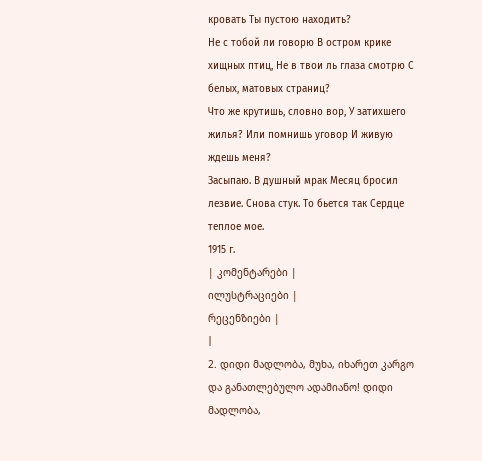кровать Ты пустою находить?
Не с тобой ли говорю В остром крике хищных птиц, Не в твои ль глаза смотрю С белых, матовых страниц?
Что же крутишь, словно вор, У затихшего жилья? Или помнишь уговор И живую ждешь меня?
Засыпаю. В душный мрак Месяц бросил лезвие. Снова стук. То бьется так Сердце теплое мое.
1915 г.
| კომენტარები |
ილუსტრაციები |
რეცენზიები |
|
2. დიდი მადლობა, მუხა, იხარეთ კარგო და განათლებულო ადამიანო! დიდი მადლობა,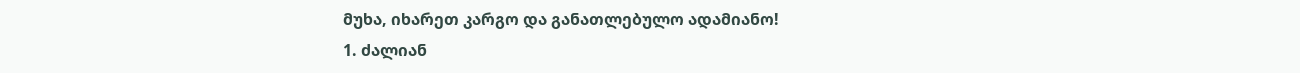მუხა, იხარეთ კარგო და განათლებულო ადამიანო!
1. ძალიან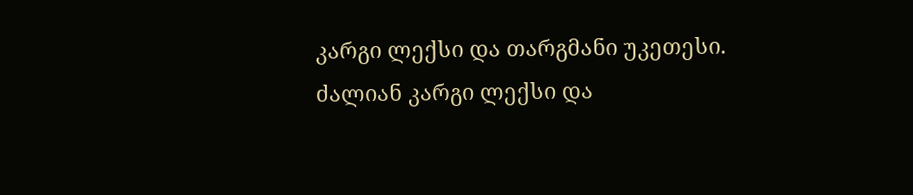კარგი ლექსი და თარგმანი უკეთესი. ძალიან კარგი ლექსი და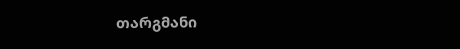თარგმანი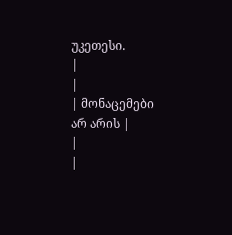უკეთესი.
|
|
| მონაცემები არ არის |
|
|